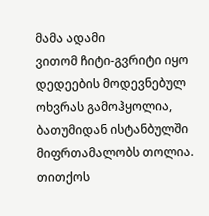მამა ადამი
ვითომ ჩიტი-გვრიტი იყო
დედეების მოდევნებულ ოხვრას გამოჰყოლია,
ბათუმიდან ისტანბულში მიფრთამალობს თოლია.
თითქოს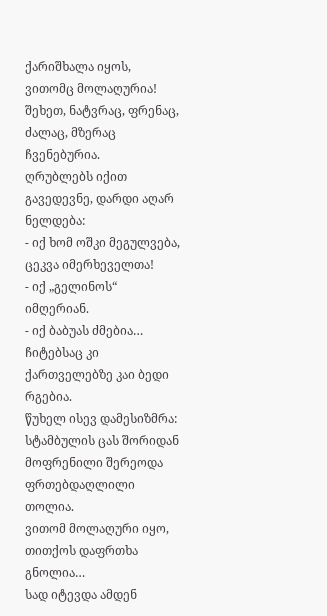ქარიშხალა იყოს,
ვითომც მოლაღურია!
შეხეთ, ნატვრაც, ფრენაც, ძალაც, მზერაც ჩვენებურია.
ღრუბლებს იქით გავედევნე, დარდი აღარ ნელდება:
- იქ ხომ ოშკი მეგულვება, ცეკვა იმერხეველთა!
- იქ „გელინოს“ იმღერიან.
- იქ ბაბუას ძმებია…
ჩიტებსაც კი ქართველებზე კაი ბედი რგებია.
წუხელ ისევ დამესიზმრა: სტამბულის ცას შორიდან
მოფრენილი შერეოდა ფრთებდაღლილი თოლია.
ვითომ მოლაღური იყო,
თითქოს დაფრთხა გნოლია…
სად იტევდა ამდენ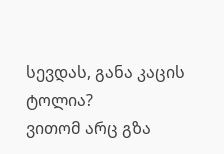სევდას, განა კაცის ტოლია?
ვითომ არც გზა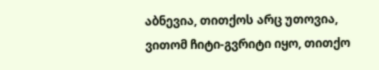აბნევია, თითქოს არც უთოვია,
ვითომ ჩიტი-გვრიტი იყო, თითქო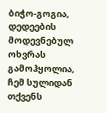ბიჭო-გოგია,
დედეების მოდევნებულ ოხვრას გამოჰყოლია,
ჩემ სულიდან თქვენს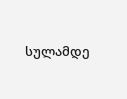სულამდე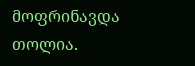მოფრინავდა თოლია.